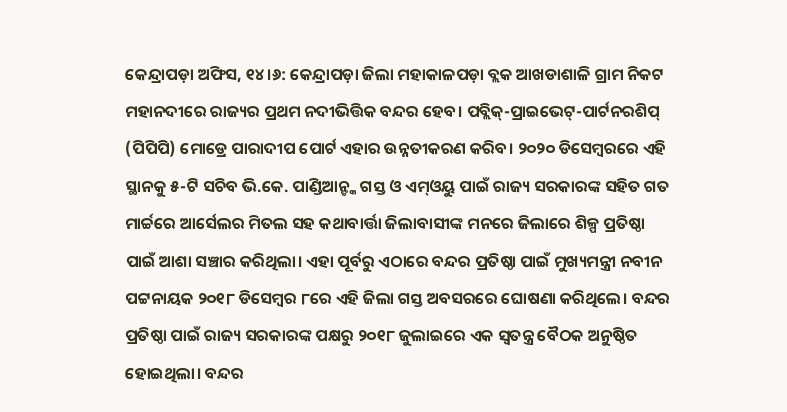କେନ୍ଦ୍ରାପଡ଼ା ଅଫିସ, ୧୪।୬: କେନ୍ଦ୍ରାପଡ଼ା ଜିଲା ମହାକାଳପଡ଼ା ବ୍ଲକ ଆଖଡାଶାଳି ଗ୍ରାମ ନିକଟ ମହାନଦୀରେ ରାଜ୍ୟର ପ୍ରଥମ ନଦୀଭିତ୍ତିକ ବନ୍ଦର ହେବ। ପବ୍ଲିକ୍-ପ୍ରାଇଭେଟ୍-ପାର୍ଟନରଶିପ୍ (ପିପିପି) ମୋଡ୍ରେ ପାରାଦୀପ ପୋର୍ଟ ଏହାର ଉନ୍ନତୀକରଣ କରିବ। ୨୦୨୦ ଡିସେମ୍ବରରେ ଏହି ସ୍ଥାନକୁ ୫-ଟି ସଚିବ ଭି.କେ. ପାଣ୍ଡିଆନ୍ଙ୍କ ଗସ୍ତ ଓ ଏମ୍ଓୟୁ ପାଇଁ ରାଜ୍ୟ ସରକାରଙ୍କ ସହିତ ଗତ ମାର୍ଚ୍ଚରେ ଆର୍ସେଲର ମିତଲ ସହ କଥାବାର୍ତ୍ତା ଜିଲାବାସୀଙ୍କ ମନରେ ଜିଲାରେ ଶିଳ୍ପ ପ୍ରତିଷ୍ଠା ପାଇଁ ଆଶା ସଞ୍ଚାର କରିଥିଲା। ଏହା ପୂର୍ବରୁ ଏଠାରେ ବନ୍ଦର ପ୍ରତିଷ୍ଠା ପାଇଁ ମୁଖ୍ୟମନ୍ତ୍ରୀ ନବୀନ ପଟ୍ଟନାୟକ ୨୦୧୮ ଡିସେମ୍ବର ୮ରେ ଏହି ଜିଲା ଗସ୍ତ ଅବସରରେ ଘୋଷଣା କରିଥିଲେ। ବନ୍ଦର ପ୍ରତିଷ୍ଠା ପାଇଁ ରାଜ୍ୟ ସରକାରଙ୍କ ପକ୍ଷରୁ ୨୦୧୮ ଜୁଲାଇରେ ଏକ ସ୍ବତନ୍ତ୍ର ବୈଠକ ଅନୁଷ୍ଠିତ ହୋଇଥିଲା। ବନ୍ଦର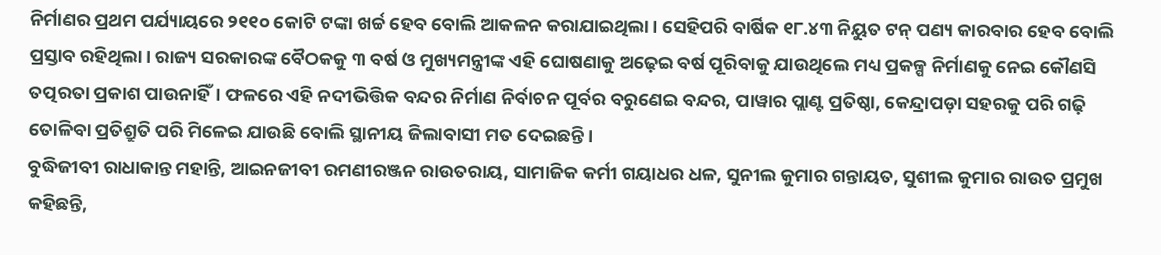ନିର୍ମାଣର ପ୍ରଥମ ପର୍ଯ୍ୟାୟରେ ୨୧୧୦ କୋଟି ଟଙ୍କା ଖର୍ଚ୍ଚ ହେବ ବୋଲି ଆକଳନ କରାଯାଇଥିଲା। ସେହିପରି ବାର୍ଷିକ ୧୮.୪୩ ନିୟୁତ ଟନ୍ ପଣ୍ୟ କାରବାର ହେବ ବୋଲି ପ୍ରସ୍ତାବ ରହିଥିଲା। ରାଜ୍ୟ ସରକାରଙ୍କ ବୈଠକକୁ ୩ ବର୍ଷ ଓ ମୁଖ୍ୟମନ୍ତ୍ରୀଙ୍କ ଏହି ଘୋଷଣାକୁ ଅଢ଼େଇ ବର୍ଷ ପୂରିବାକୁ ଯାଉଥିଲେ ମଧ୍ୟ ପ୍ରକଳ୍ପ ନିର୍ମାଣକୁ ନେଇ କୌଣସି ତତ୍ପରତା ପ୍ରକାଶ ପାଉନାହିଁ। ଫଳରେ ଏହି ନଦୀଭିତ୍ତିକ ବନ୍ଦର ନିର୍ମାଣ ନିର୍ବାଚନ ପୂର୍ବର ବରୁଣେଇ ବନ୍ଦର, ପାୱାର ପ୍ଲାଣ୍ଟ ପ୍ରତିଷ୍ଠା, କେନ୍ଦ୍ରାପଡ଼ା ସହରକୁ ପରି ଗଢ଼ି ତୋଳିବା ପ୍ରତିଶ୍ରୁତି ପରି ମିଳେଇ ଯାଉଛି ବୋଲି ସ୍ଥାନୀୟ ଜିଲାବାସୀ ମତ ଦେଇଛନ୍ତି।
ବୁଦ୍ଧିଜୀବୀ ରାଧାକାନ୍ତ ମହାନ୍ତି, ଆଇନଜୀବୀ ରମଣୀରଞ୍ଜନ ରାଉତରାୟ, ସାମାଜିକ କର୍ମୀ ଗୟାଧର ଧଳ, ସୁନୀଲ କୁମାର ଗନ୍ତାୟତ, ସୁଶୀଲ କୁମାର ରାଉତ ପ୍ରମୁଖ କହିଛନ୍ତି,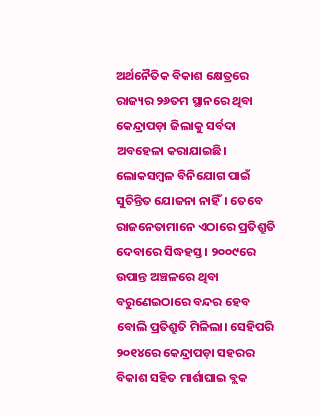ଅର୍ଥନୈତିକ ବିକାଶ କ୍ଷେତ୍ରରେ ରାଜ୍ୟର ୨୬ତମ ସ୍ଥାନରେ ଥିବା କେନ୍ଦ୍ରାପଡ଼ା ଜିଲାକୁ ସର୍ବଦା ଅବହେଳା କରାଯାଇଛି। ଲୋକସମ୍ବଳ ବିନିଯୋଗ ପାଇଁ ସୁଚିନ୍ତିତ ଯୋଜନା ନାହିଁ। ତେବେ ରାଜନେତାମାନେ ଏଠାରେ ପ୍ରତିଶ୍ରୁତି ଦେବାରେ ସିଦ୍ଧହସ୍ତ। ୨୦୦୯ରେ ଉପାନ୍ତ ଅଞ୍ଚଳରେ ଥିବା ବରୁଣେଇଠାରେ ବନ୍ଦର ହେବ ବୋଲି ପ୍ରତିଶ୍ରୁତି ମିଳିଲା। ସେହିପରି ୨୦୧୪ରେ କେନ୍ଦ୍ରାପଡ଼ା ସହରର ବିକାଶ ସହିତ ମାର୍ଶାଘାଇ ବ୍ଲକ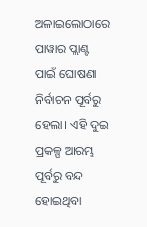ଅଳାଇଲୋଠାରେ ପାୱାର ପ୍ଲାଣ୍ଟ ପାଇଁ ଘୋଷଣା ନିର୍ବାଚନ ପୂର୍ବରୁ ହେଲା। ଏହି ଦୁଇ ପ୍ରକଳ୍ପ ଆରମ୍ଭ ପୂର୍ବରୁ ବନ୍ଦ ହୋଇଥିବା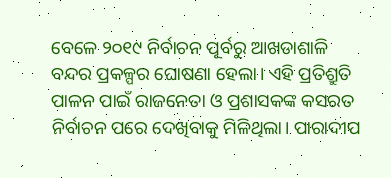ବେଳେ ୨୦୧୯ ନିର୍ବାଚନ ପୂର୍ବରୁ ଆଖଡାଶାଳି ବନ୍ଦର ପ୍ରକଳ୍ପର ଘୋଷଣା ହେଲା। ଏହି ପ୍ରତିଶ୍ରୁତି ପାଳନ ପାଇଁ ରାଜନେତା ଓ ପ୍ରଶାସକଙ୍କ କସରତ ନିର୍ବାଚନ ପରେ ଦେଖିବାକୁ ମିଳିଥିଲା। ପାରାଦୀପ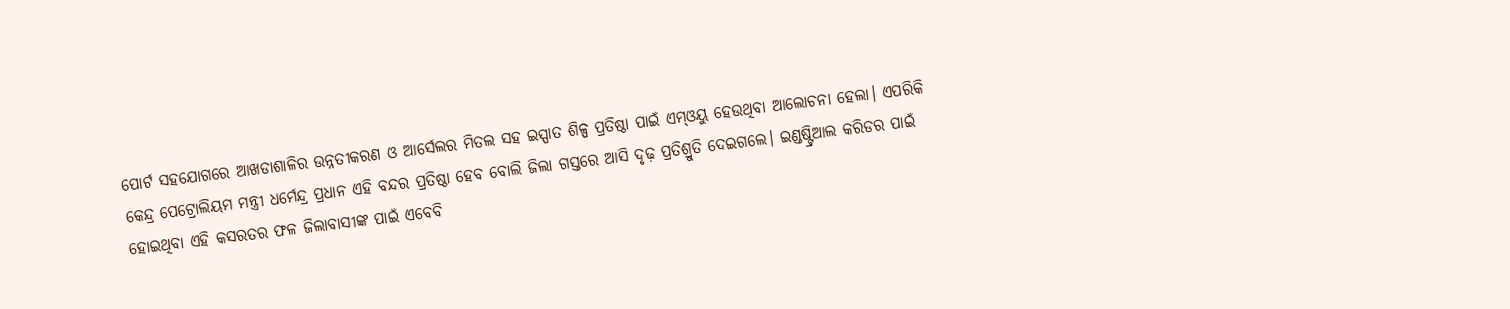ପୋର୍ଟ ସହଯୋଗରେ ଆଖଡାଶାଳିର ଉନ୍ନତୀକରଣ ଓ ଆର୍ସେଲର ମିତଲ ସହ ଇସ୍ପାତ ଶିଳ୍ପ ପ୍ରତିଷ୍ଠା ପାଇଁ ଏମ୍ଓୟୁ ହେଉଥିବା ଆଲୋଚନା ହେଲା। ଏପରିକି କେନ୍ଦ୍ର ପେଟ୍ରୋଲିୟମ ମନ୍ତ୍ରୀ ଧର୍ମେନ୍ଦ୍ର ପ୍ରଧାନ ଏହି ବନ୍ଦର ପ୍ରତିଷ୍ଠା ହେବ ବୋଲି ଜିଲା ଗସ୍ତରେ ଆସି ଦୃଢ଼ ପ୍ରତିଶ୍ରୁତି ଦେଇଗଲେ। ଇଣ୍ଡଷ୍ଟ୍ରିଆଲ କରିଡର ପାଇଁ ହୋଇଥିବା ଏହି କସରତର ଫଳ ଜିଲାବାସୀଙ୍କ ପାଇଁ ଏବେବି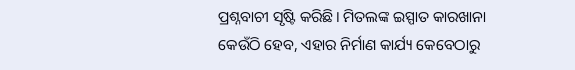ପ୍ରଶ୍ନବାଚୀ ସୃଷ୍ଟି କରିଛି। ମିତଲଙ୍କ ଇସ୍ପାତ କାରଖାନା କେଉଁଠି ହେବ, ଏହାର ନିର୍ମାଣ କାର୍ଯ୍ୟ କେବେଠାରୁ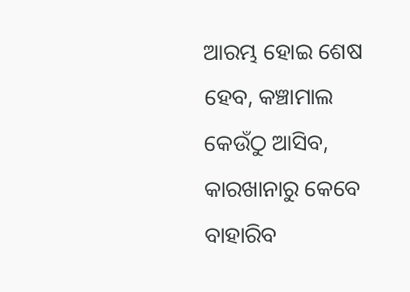ଆରମ୍ଭ ହୋଇ ଶେଷ ହେବ, କଞ୍ଚାମାଲ କେଉଁଠୁ ଆସିବ, କାରଖାନାରୁ କେବେ ବାହାରିବ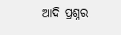ଆଦି ପ୍ରଶ୍ନର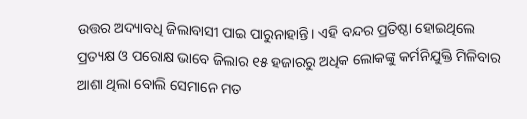ଉତ୍ତର ଅଦ୍ୟାବଧି ଜିଲାବାସୀ ପାଇ ପାରୁନାହାନ୍ତି। ଏହି ବନ୍ଦର ପ୍ରତିଷ୍ଠା ହୋଇଥିଲେ ପ୍ରତ୍ୟକ୍ଷ ଓ ପରୋକ୍ଷ ଭାବେ ଜିଲାର ୧୫ ହଜାରରୁ ଅଧିକ ଲୋକଙ୍କୁ କର୍ମନିଯୁକ୍ତି ମିଳିବାର ଆଶା ଥିଲା ବୋଲି ସେମାନେ ମତ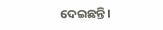ଦେଇଛନ୍ତି।